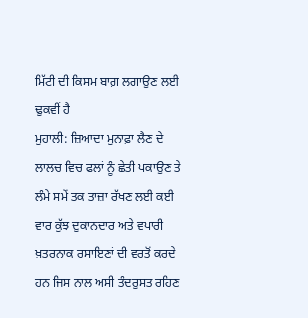ਮਿੱਟੀ ਦੀ ਕਿਸਮ ਬਾਗ਼ ਲਗਾਉਣ ਲਈ ਢੁਕਵੀਂ ਹੈ
ਮੁਹਾਲੀ: ਜ਼ਿਆਦਾ ਮੁਨਾਫ਼ਾ ਲੈਣ ਦੇ ਲਾਲਚ ਵਿਚ ਫਲਾਂ ਨੂੰ ਛੇਤੀ ਪਕਾਉਣ ਤੇ ਲੰਮੇ ਸਮੇਂ ਤਕ ਤਾਜ਼ਾ ਰੱਖਣ ਲਈ ਕਈ ਵਾਰ ਕੁੱਝ ਦੁਕਾਨਦਾਰ ਅਤੇ ਵਪਾਰੀ ਖ਼ਤਰਨਾਕ ਰਸਾਇਣਾਂ ਦੀ ਵਰਤੋਂ ਕਰਦੇ ਹਨ ਜਿਸ ਨਾਲ ਅਸੀ ਤੰਦਰੁਸਤ ਰਹਿਣ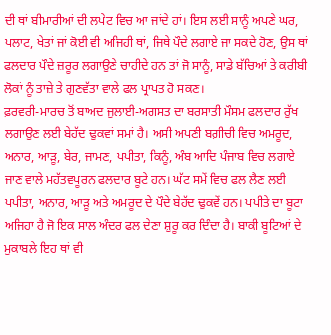ਦੀ ਥਾਂ ਬੀਮਾਰੀਆਂ ਦੀ ਲਪੇਟ ਵਿਚ ਆ ਜਾਂਦੇ ਹਾਂ। ਇਸ ਲਈ ਸਾਨੂੰ ਅਪਣੇ ਘਰ, ਪਲਾਟ, ਖੇਤਾਂ ਜਾਂ ਕੋਈ ਵੀ ਅਜਿਹੀ ਥਾਂ, ਜਿਥੇ ਪੌਦੇ ਲਗਾਏ ਜਾ ਸਕਦੇ ਹੋਣ, ਉਸ ਥਾਂ ਫਲਦਾਰ ਪੌਦੇ ਜ਼ਰੂਰ ਲਗਾਉਣੇ ਚਾਹੀਦੇ ਹਨ ਤਾਂ ਜੋ ਸਾਨੂੰ, ਸਾਡੇ ਬੱਚਿਆਂ ਤੇ ਕਰੀਬੀ ਲੋਕਾਂ ਨੂੰ ਤਾਜ਼ੇ ਤੇ ਗੁਣਵੱਤਾ ਵਾਲੇ ਫਲ ਪ੍ਰਾਪਤ ਹੋ ਸਕਣ।
ਫ਼ਰਵਰੀ-ਮਾਰਚ ਤੋਂ ਬਾਅਦ ਜੁਲਾਈ-ਅਗਸਤ ਦਾ ਬਰਸਾਤੀ ਮੌਸਮ ਫਲਦਾਰ ਰੁੱਖ ਲਗਾਉਣ ਲਈ ਬੇਹੱਦ ਢੁਕਵਾਂ ਸਮਾਂ ਹੈ। ਅਸੀ ਅਪਣੀ ਬਗ਼ੀਚੀ ਵਿਚ ਅਮਰੂਦ, ਅਨਾਰ, ਆੜੂ, ਬੇਰ, ਜਾਮਣ, ਪਪੀਤਾ, ਕਿਨੂੰ, ਅੰਬ ਆਦਿ ਪੰਜਾਬ ਵਿਚ ਲਗਾਏ ਜਾਣ ਵਾਲੇ ਮਹੱਤਵਪੂਰਨ ਫਲਦਾਰ ਬੂਟੇ ਹਨ। ਘੱਟ ਸਮੇਂ ਵਿਚ ਫਲ ਲੈਣ ਲਈ ਪਪੀਤਾ, ਅਨਾਰ, ਆੜੂ ਅਤੇ ਅਮਰੂਦ ਦੇ ਪੌਦੇ ਬੇਹੱਦ ਢੁਕਵੇਂ ਹਨ। ਪਪੀਤੇ ਦਾ ਬੂਟਾ ਅਜਿਹਾ ਹੈ ਜੋ ਇਕ ਸਾਲ ਅੰਦਰ ਫਲ ਦੇਣਾ ਸ਼ੁਰੂ ਕਰ ਦਿੰਦਾ ਹੈ। ਬਾਕੀ ਬੂਟਿਆਂ ਦੇ ਮੁਕਾਬਲੇ ਇਹ ਥਾਂ ਵੀ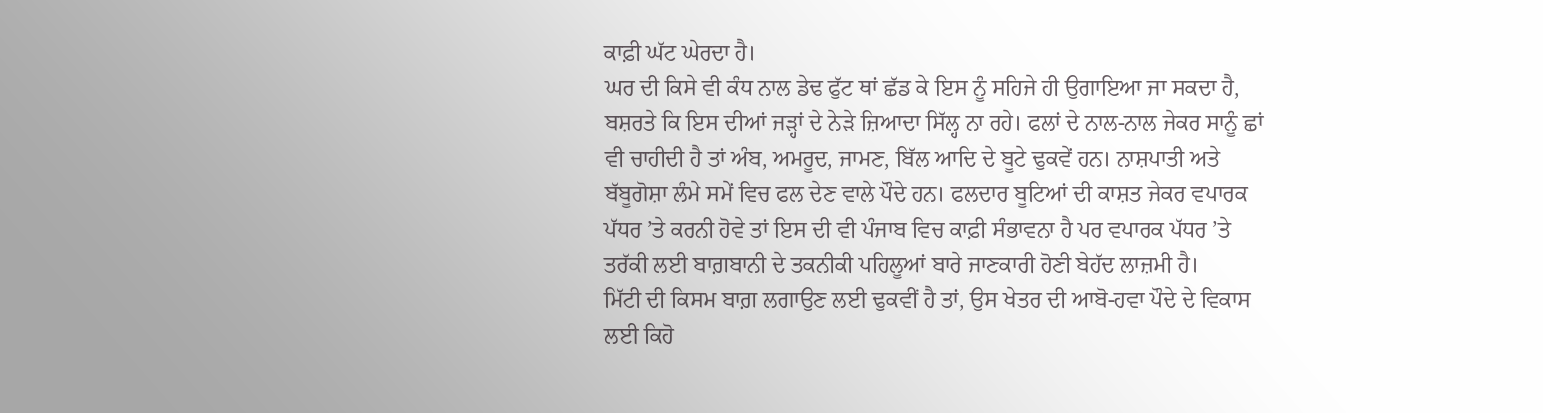ਕਾਫ਼ੀ ਘੱਟ ਘੇਰਦਾ ਹੈ।
ਘਰ ਦੀ ਕਿਸੇ ਵੀ ਕੰਧ ਨਾਲ ਡੇਢ ਫੁੱਟ ਥਾਂ ਛੱਡ ਕੇ ਇਸ ਨੂੰ ਸਹਿਜੇ ਹੀ ਉਗਾਇਆ ਜਾ ਸਕਦਾ ਹੈ, ਬਸ਼ਰਤੇ ਕਿ ਇਸ ਦੀਆਂ ਜੜ੍ਹਾਂ ਦੇ ਨੇੜੇ ਜ਼ਿਆਦਾ ਸਿੱਲ੍ਹ ਨਾ ਰਹੇ। ਫਲਾਂ ਦੇ ਨਾਲ-ਨਾਲ ਜੇਕਰ ਸਾਨੂੰ ਛਾਂ ਵੀ ਚਾਹੀਦੀ ਹੈ ਤਾਂ ਅੰਬ, ਅਮਰੂਦ, ਜਾਮਣ, ਬਿੱਲ ਆਦਿ ਦੇ ਬੂਟੇ ਢੁਕਵੇਂ ਹਨ। ਨਾਸ਼ਪਾਤੀ ਅਤੇ ਬੱਬੂਗੋਸ਼ਾ ਲੰਮੇ ਸਮੇਂ ਵਿਚ ਫਲ ਦੇਣ ਵਾਲੇ ਪੌਦੇ ਹਨ। ਫਲਦਾਰ ਬੂਟਿਆਂ ਦੀ ਕਾਸ਼ਤ ਜੇਕਰ ਵਪਾਰਕ ਪੱਧਰ ’ਤੇ ਕਰਨੀ ਹੋਵੇ ਤਾਂ ਇਸ ਦੀ ਵੀ ਪੰਜਾਬ ਵਿਚ ਕਾਫ਼ੀ ਸੰਭਾਵਨਾ ਹੈ ਪਰ ਵਪਾਰਕ ਪੱਧਰ ’ਤੇ ਤਰੱਕੀ ਲਈ ਬਾਗ਼ਬਾਨੀ ਦੇ ਤਕਨੀਕੀ ਪਹਿਲੂਆਂ ਬਾਰੇ ਜਾਣਕਾਰੀ ਹੋਣੀ ਬੇਹੱਦ ਲਾਜ਼ਮੀ ਹੈ।
ਮਿੱਟੀ ਦੀ ਕਿਸਮ ਬਾਗ਼ ਲਗਾਉਣ ਲਈ ਢੁਕਵੀਂ ਹੈ ਤਾਂ, ਉਸ ਖੇਤਰ ਦੀ ਆਬੋ-ਹਵਾ ਪੌਦੇ ਦੇ ਵਿਕਾਸ ਲਈ ਕਿਹੋ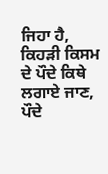ਜਿਹਾ ਹੈ, ਕਿਹੜੀ ਕਿਸਮ ਦੇ ਪੌਦੇ ਕਿਥੇ ਲਗਾਏ ਜਾਣ, ਪੌਦੇ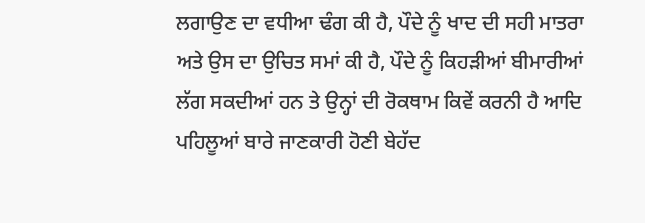ਲਗਾਉਣ ਦਾ ਵਧੀਆ ਢੰਗ ਕੀ ਹੈ, ਪੌਦੇ ਨੂੰ ਖਾਦ ਦੀ ਸਹੀ ਮਾਤਰਾ ਅਤੇ ਉਸ ਦਾ ਉਚਿਤ ਸਮਾਂ ਕੀ ਹੈ, ਪੌਦੇ ਨੂੰ ਕਿਹੜੀਆਂ ਬੀਮਾਰੀਆਂ ਲੱਗ ਸਕਦੀਆਂ ਹਨ ਤੇ ਉਨ੍ਹਾਂ ਦੀ ਰੋਕਥਾਮ ਕਿਵੇਂ ਕਰਨੀ ਹੈ ਆਦਿ ਪਹਿਲੂਆਂ ਬਾਰੇ ਜਾਣਕਾਰੀ ਹੋਣੀ ਬੇਹੱਦ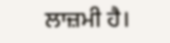ਲਾਜ਼ਮੀ ਹੈ।